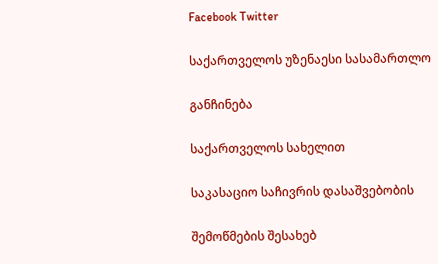Facebook Twitter

საქართველოს უზენაესი სასამართლო

განჩინება

საქართველოს სახელით

საკასაციო საჩივრის დასაშვებობის

შემოწმების შესახებ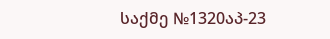საქმე №1320აპ-23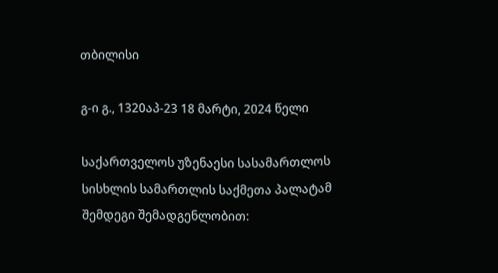თბილისი

გ-ი გ., 1320აპ-23 18 მარტი, 2024 წელი

საქართველოს უზენაესი სასამართლოს სისხლის სამართლის საქმეთა პალატამ შემდეგი შემადგენლობით: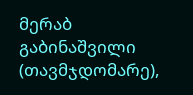მერაბ გაბინაშვილი (თავმჯდომარე),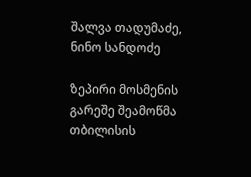შალვა თადუმაძე, ნინო სანდოძე

ზეპირი მოსმენის გარეშე შეამოწმა თბილისის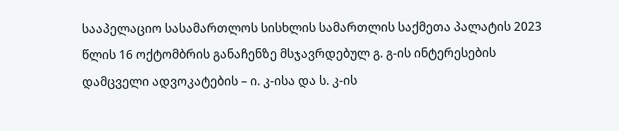სააპელაციო სასამართლოს სისხლის სამართლის საქმეთა პალატის 2023 წლის 16 ოქტომბრის განაჩენზე მსჯავრდებულ გ. გ-ის ინტერესების დამცველი ადვოკატების – ი. კ-ისა და ს. კ-ის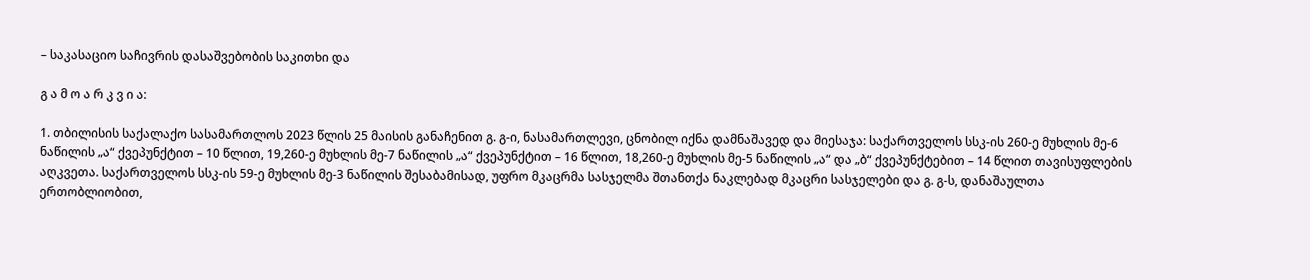– საკასაციო საჩივრის დასაშვებობის საკითხი და

გ ა მ ო ა რ კ ვ ი ა:

1. თბილისის საქალაქო სასამართლოს 2023 წლის 25 მაისის განაჩენით გ. გ-ი, ნასამართლევი, ცნობილ იქნა დამნაშავედ და მიესაჯა: საქართველოს სსკ-ის 260-ე მუხლის მე-6 ნაწილის „ა“ ქვეპუნქტით – 10 წლით, 19,260-ე მუხლის მე-7 ნაწილის „ა“ ქვეპუნქტით – 16 წლით, 18,260-ე მუხლის მე-5 ნაწილის „ა“ და „ბ“ ქვეპუნქტებით – 14 წლით თავისუფლების აღკვეთა. საქართველოს სსკ-ის 59-ე მუხლის მე-3 ნაწილის შესაბამისად, უფრო მკაცრმა სასჯელმა შთანთქა ნაკლებად მკაცრი სასჯელები და გ. გ-ს, დანაშაულთა ერთობლიობით,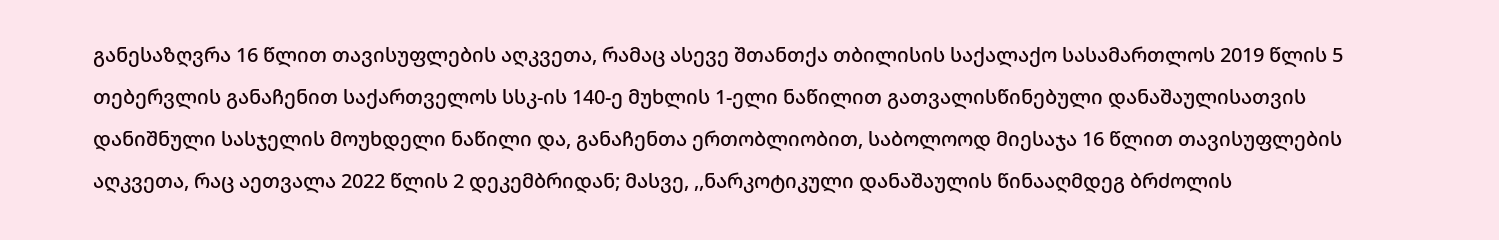განესაზღვრა 16 წლით თავისუფლების აღკვეთა, რამაც ასევე შთანთქა თბილისის საქალაქო სასამართლოს 2019 წლის 5 თებერვლის განაჩენით საქართველოს სსკ-ის 140-ე მუხლის 1-ელი ნაწილით გათვალისწინებული დანაშაულისათვის დანიშნული სასჯელის მოუხდელი ნაწილი და, განაჩენთა ერთობლიობით, საბოლოოდ მიესაჯა 16 წლით თავისუფლების აღკვეთა, რაც აეთვალა 2022 წლის 2 დეკემბრიდან; მასვე, ,,ნარკოტიკული დანაშაულის წინააღმდეგ ბრძოლის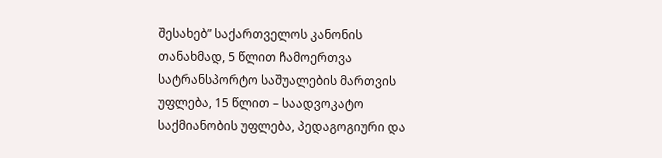შესახებ” საქართველოს კანონის თანახმად, 5 წლით ჩამოერთვა სატრანსპორტო საშუალების მართვის უფლება, 15 წლით – საადვოკატო საქმიანობის უფლება, პედაგოგიური და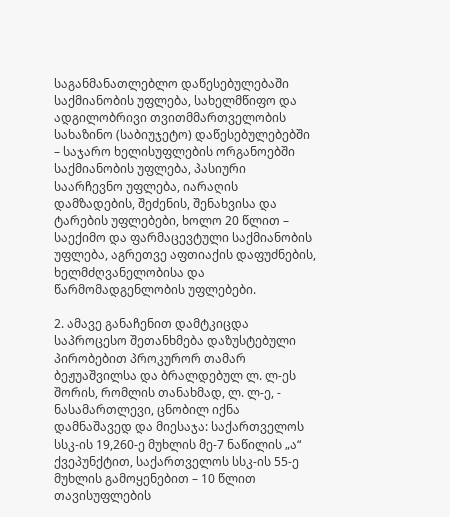საგანმანათლებლო დაწესებულებაში საქმიანობის უფლება, სახელმწიფო და ადგილობრივი თვითმმართველობის სახაზინო (საბიუჯეტო) დაწესებულებებში – საჯარო ხელისუფლების ორგანოებში საქმიანობის უფლება, პასიური საარჩევნო უფლება, იარაღის დამზადების, შეძენის, შენახვისა და ტარების უფლებები, ხოლო 20 წლით – საექიმო და ფარმაცევტული საქმიანობის უფლება, აგრეთვე აფთიაქის დაფუძნების, ხელმძღვანელობისა და წარმომადგენლობის უფლებები.

2. ამავე განაჩენით დამტკიცდა საპროცესო შეთანხმება დაზუსტებული პირობებით პროკურორ თამარ ბეჟუაშვილსა და ბრალდებულ ლ. ლ-ეს შორის, რომლის თანახმად, ლ. ლ-ე, - ნასამართლევი, ცნობილ იქნა დამნაშავედ და მიესაჯა: საქართველოს სსკ-ის 19,260-ე მუხლის მე-7 ნაწილის „ა“ ქვეპუნქტით, საქართველოს სსკ-ის 55-ე მუხლის გამოყენებით – 10 წლით თავისუფლების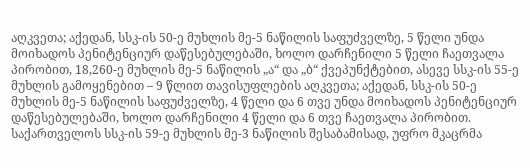აღკვეთა; აქედან, სსკ-ის 50-ე მუხლის მე-5 ნაწილის საფუძველზე, 5 წელი უნდა მოიხადოს პენიტენციურ დაწესებულებაში, ხოლო დარჩენილი 5 წელი ჩაეთვალა პირობით, 18,260-ე მუხლის მე-5 ნაწილის „ა“ და „ბ“ ქვეპუნქტებით, ასევე სსკ-ის 55-ე მუხლის გამოყენებით – 9 წლით თავისუფლების აღკვეთა; აქედან, სსკ-ის 50-ე მუხლის მე-5 ნაწილის საფუძველზე, 4 წელი და 6 თვე უნდა მოიხადოს პენიტენციურ დაწესებულებაში, ხოლო დარჩენილი 4 წელი და 6 თვე ჩაეთვალა პირობით. საქართველოს სსკ-ის 59-ე მუხლის მე-3 ნაწილის შესაბამისად, უფრო მკაცრმა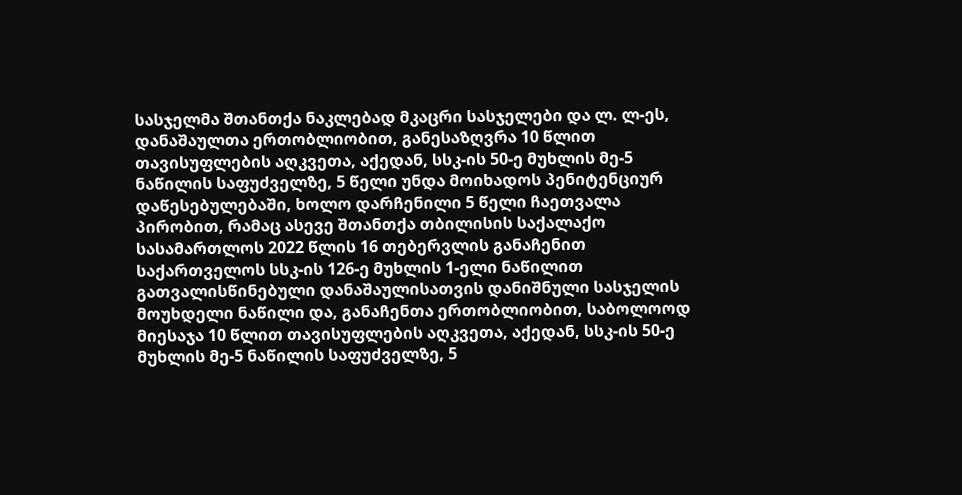სასჯელმა შთანთქა ნაკლებად მკაცრი სასჯელები და ლ. ლ-ეს, დანაშაულთა ერთობლიობით, განესაზღვრა 10 წლით თავისუფლების აღკვეთა, აქედან, სსკ-ის 50-ე მუხლის მე-5 ნაწილის საფუძველზე, 5 წელი უნდა მოიხადოს პენიტენციურ დაწესებულებაში, ხოლო დარჩენილი 5 წელი ჩაეთვალა პირობით, რამაც ასევე შთანთქა თბილისის საქალაქო სასამართლოს 2022 წლის 16 თებერვლის განაჩენით საქართველოს სსკ-ის 126-ე მუხლის 1-ელი ნაწილით გათვალისწინებული დანაშაულისათვის დანიშნული სასჯელის მოუხდელი ნაწილი და, განაჩენთა ერთობლიობით, საბოლოოდ მიესაჯა 10 წლით თავისუფლების აღკვეთა, აქედან, სსკ-ის 50-ე მუხლის მე-5 ნაწილის საფუძველზე, 5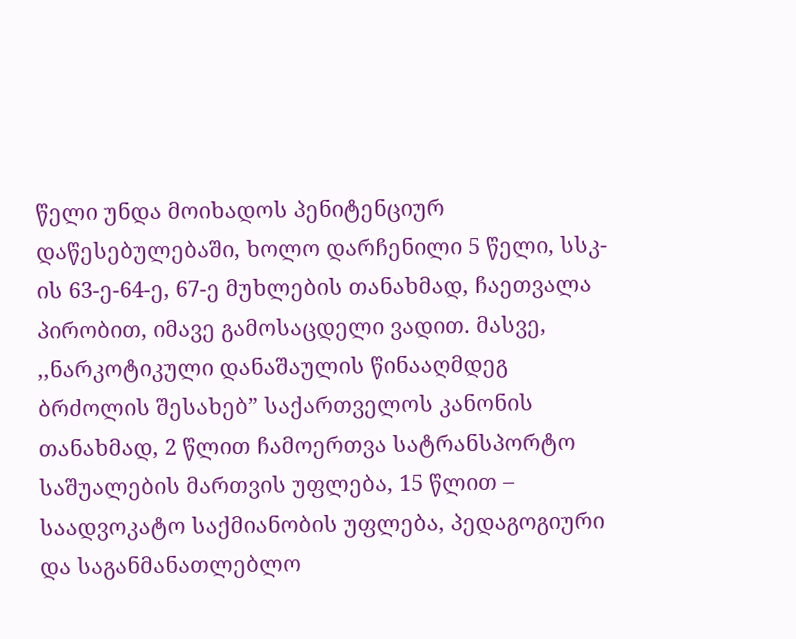წელი უნდა მოიხადოს პენიტენციურ დაწესებულებაში, ხოლო დარჩენილი 5 წელი, სსკ-ის 63-ე-64-ე, 67-ე მუხლების თანახმად, ჩაეთვალა პირობით, იმავე გამოსაცდელი ვადით. მასვე, ,,ნარკოტიკული დანაშაულის წინააღმდეგ ბრძოლის შესახებ” საქართველოს კანონის თანახმად, 2 წლით ჩამოერთვა სატრანსპორტო საშუალების მართვის უფლება, 15 წლით – საადვოკატო საქმიანობის უფლება, პედაგოგიური და საგანმანათლებლო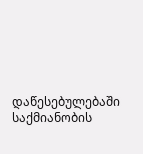დაწესებულებაში საქმიანობის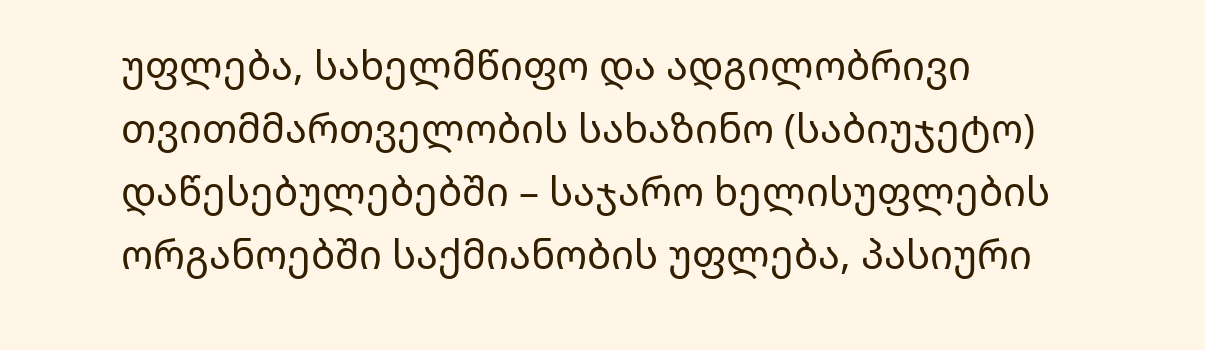უფლება, სახელმწიფო და ადგილობრივი თვითმმართველობის სახაზინო (საბიუჯეტო) დაწესებულებებში – საჯარო ხელისუფლების ორგანოებში საქმიანობის უფლება, პასიური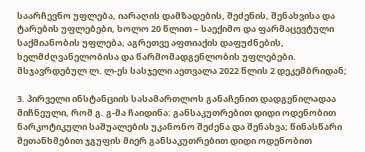საარჩევნო უფლება, იარაღის დამზადების, შეძენის, შენახვისა და ტარების უფლებები, ხოლო 20 წლით – საექიმო და ფარმაცევტული საქმიანობის უფლება, აგრეთვე აფთიაქის დაფუძნების, ხელმძღვანელობისა და წარმომადგენლობის უფლებები. მსჯავრდებულ ლ. ლ-ეს სასჯელი აეთვალა 2022 წლის 2 დეკემბრიდან;

3. პირველი ინსტანციის სასამართლოს განაჩენით დადგენილადაა მიჩნეული, რომ გ. გ-მა ჩაიდინა: განსაკუთრებით დიდი ოდენობით ნარკოტიკული საშუალების უკანონო შეძენა და შენახვა; წინასწარი შეთანხმებით ჯგუფის მიერ განსაკუთრებით დიდი ოდენობით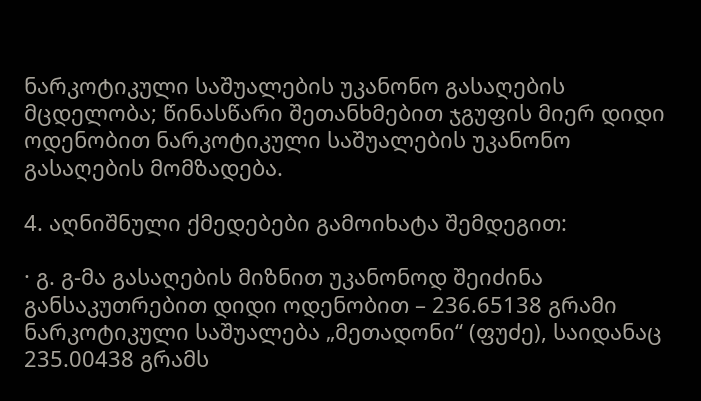ნარკოტიკული საშუალების უკანონო გასაღების მცდელობა; წინასწარი შეთანხმებით ჯგუფის მიერ დიდი ოდენობით ნარკოტიკული საშუალების უკანონო გასაღების მომზადება.

4. აღნიშნული ქმედებები გამოიხატა შემდეგით:

· გ. გ-მა გასაღების მიზნით უკანონოდ შეიძინა განსაკუთრებით დიდი ოდენობით – 236.65138 გრამი ნარკოტიკული საშუალება „მეთადონი“ (ფუძე), საიდანაც 235.00438 გრამს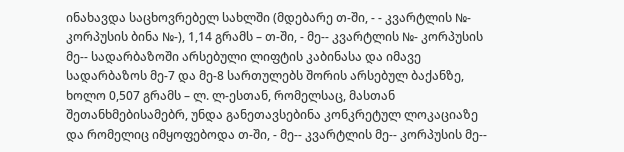ინახავდა საცხოვრებელ სახლში (მდებარე თ-ში, - - კვარტლის №- კორპუსის ბინა №-), 1,14 გრამს – თ-ში, - მე-- კვარტლის №- კორპუსის მე-- სადარბაზოში არსებული ლიფტის კაბინასა და იმავე სადარბაზოს მე-7 და მე-8 სართულებს შორის არსებულ ბაქანზე, ხოლო 0,507 გრამს – ლ. ლ-ესთან, რომელსაც, მასთან შეთანხმებისამებრ, უნდა განეთავსებინა კონკრეტულ ლოკაციაზე და რომელიც იმყოფებოდა თ-ში, - მე-- კვარტლის მე-- კორპუსის მე--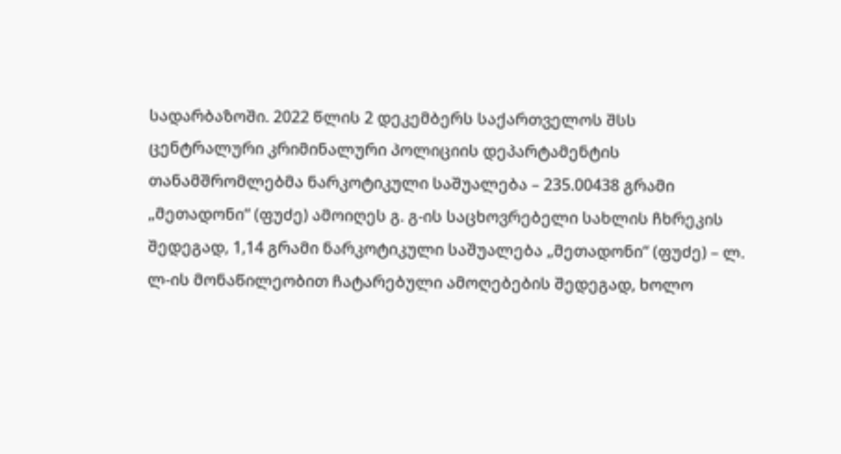სადარბაზოში. 2022 წლის 2 დეკემბერს საქართველოს შსს ცენტრალური კრიმინალური პოლიციის დეპარტამენტის თანამშრომლებმა ნარკოტიკული საშუალება – 235.00438 გრამი „მეთადონი“ (ფუძე) ამოიღეს გ. გ-ის საცხოვრებელი სახლის ჩხრეკის შედეგად, 1,14 გრამი ნარკოტიკული საშუალება „მეთადონი“ (ფუძე) – ლ. ლ-ის მონაწილეობით ჩატარებული ამოღებების შედეგად, ხოლო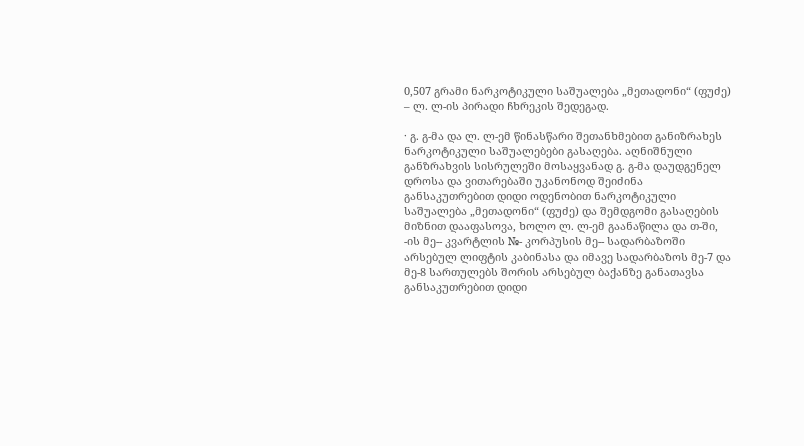0,507 გრამი ნარკოტიკული საშუალება „მეთადონი“ (ფუძე) – ლ. ლ-ის პირადი ჩხრეკის შედეგად.

· გ. გ-მა და ლ. ლ-ემ წინასწარი შეთანხმებით განიზრახეს ნარკოტიკული საშუალებები გასაღება. აღნიშნული განზრახვის სისრულეში მოსაყვანად გ. გ-მა დაუდგენელ დროსა და ვითარებაში უკანონოდ შეიძინა განსაკუთრებით დიდი ოდენობით ნარკოტიკული საშუალება „მეთადონი“ (ფუძე) და შემდგომი გასაღების მიზნით დააფასოვა, ხოლო ლ. ლ-ემ გაანაწილა და თ-ში, -ის მე-- კვარტლის №- კორპუსის მე-- სადარბაზოში არსებულ ლიფტის კაბინასა და იმავე სადარბაზოს მე-7 და მე-8 სართულებს შორის არსებულ ბაქანზე განათავსა განსაკუთრებით დიდი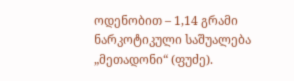ოდენობით – 1,14 გრამი ნარკოტიკული საშუალება „მეთადონი“ (ფუძე).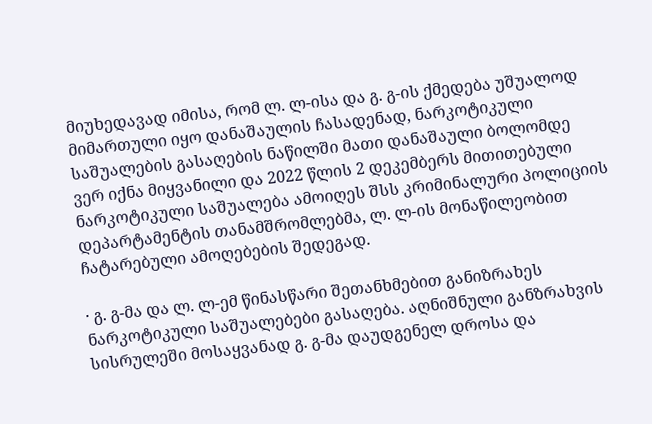მიუხედავად იმისა, რომ ლ. ლ-ისა და გ. გ-ის ქმედება უშუალოდ მიმართული იყო დანაშაულის ჩასადენად, ნარკოტიკული საშუალების გასაღების ნაწილში მათი დანაშაული ბოლომდე ვერ იქნა მიყვანილი და 2022 წლის 2 დეკემბერს მითითებული ნარკოტიკული საშუალება ამოიღეს შსს კრიმინალური პოლიციის დეპარტამენტის თანამშრომლებმა, ლ. ლ-ის მონაწილეობით ჩატარებული ამოღებების შედეგად.

· გ. გ-მა და ლ. ლ-ემ წინასწარი შეთანხმებით განიზრახეს ნარკოტიკული საშუალებები გასაღება. აღნიშნული განზრახვის სისრულეში მოსაყვანად გ. გ-მა დაუდგენელ დროსა და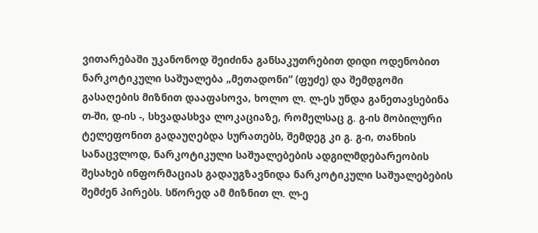ვითარებაში უკანონოდ შეიძინა განსაკუთრებით დიდი ოდენობით ნარკოტიკული საშუალება „მეთადონი“ (ფუძე) და შემდგომი გასაღების მიზნით დააფასოვა, ხოლო ლ. ლ-ეს უნდა განეთავსებინა თ-ში, დ-ის -, სხვადასხვა ლოკაციაზე, რომელსაც გ. გ-ის მობილური ტელეფონით გადაუღებდა სურათებს, შემდეგ კი გ. გ-ი, თანხის სანაცვლოდ, ნარკოტიკული საშუალებების ადგილმდებარეობის შესახებ ინფორმაციას გადაუგზავნიდა ნარკოტიკული საშუალებების შემძენ პირებს. სწორედ ამ მიზნით ლ. ლ-ე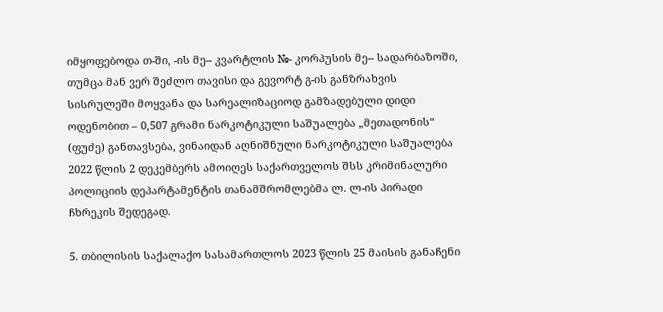იმყოფებოდა თ-ში, -ის მე-- კვარტლის №- კორპუსის მე-- სადარბაზოში, თუმცა მან ვერ შეძლო თავისი და გევორტ გ-ის განზრახვის სისრულეში მოყვანა და სარეალიზაციოდ გამზადებული დიდი ოდენობით – 0,507 გრამი ნარკოტიკული საშუალება „მეთადონის“ (ფუძე) განთავსება, ვინაიდან აღნიშნული ნარკოტიკული საშუალება 2022 წლის 2 დეკემბერს ამოიღეს საქართველოს შსს კრიმინალური პოლიციის დეპარტამენტის თანამშრომლებმა ლ. ლ-ის პირადი ჩხრეკის შედეგად.

5. თბილისის საქალაქო სასამართლოს 2023 წლის 25 მაისის განაჩენი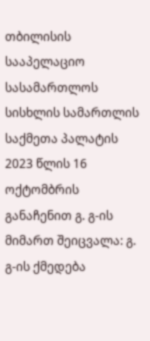თბილისის სააპელაციო სასამართლოს სისხლის სამართლის საქმეთა პალატის 2023 წლის 16 ოქტომბრის განაჩენით გ. გ-ის მიმართ შეიცვალა: გ. გ-ის ქმედება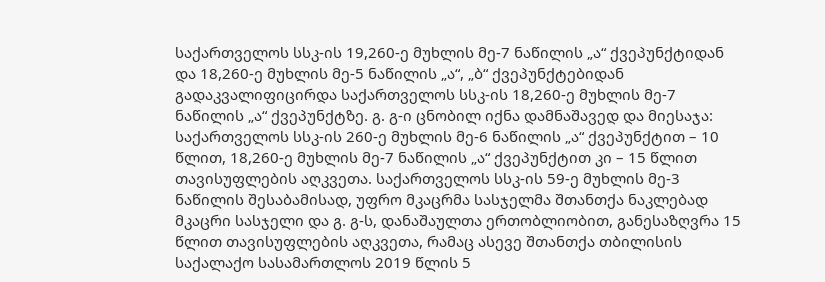საქართველოს სსკ-ის 19,260-ე მუხლის მე-7 ნაწილის „ა“ ქვეპუნქტიდან და 18,260-ე მუხლის მე-5 ნაწილის „ა“, „ბ“ ქვეპუნქტებიდან გადაკვალიფიცირდა საქართველოს სსკ-ის 18,260-ე მუხლის მე-7 ნაწილის „ა“ ქვეპუნქტზე. გ. გ-ი ცნობილ იქნა დამნაშავედ და მიესაჯა: საქართველოს სსკ-ის 260-ე მუხლის მე-6 ნაწილის „ა“ ქვეპუნქტით – 10 წლით, 18,260-ე მუხლის მე-7 ნაწილის „ა“ ქვეპუნქტით კი – 15 წლით თავისუფლების აღკვეთა. საქართველოს სსკ-ის 59-ე მუხლის მე-3 ნაწილის შესაბამისად, უფრო მკაცრმა სასჯელმა შთანთქა ნაკლებად მკაცრი სასჯელი და გ. გ-ს, დანაშაულთა ერთობლიობით, განესაზღვრა 15 წლით თავისუფლების აღკვეთა, რამაც ასევე შთანთქა თბილისის საქალაქო სასამართლოს 2019 წლის 5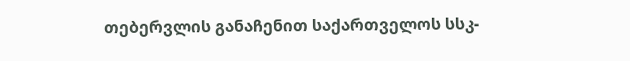თებერვლის განაჩენით საქართველოს სსკ-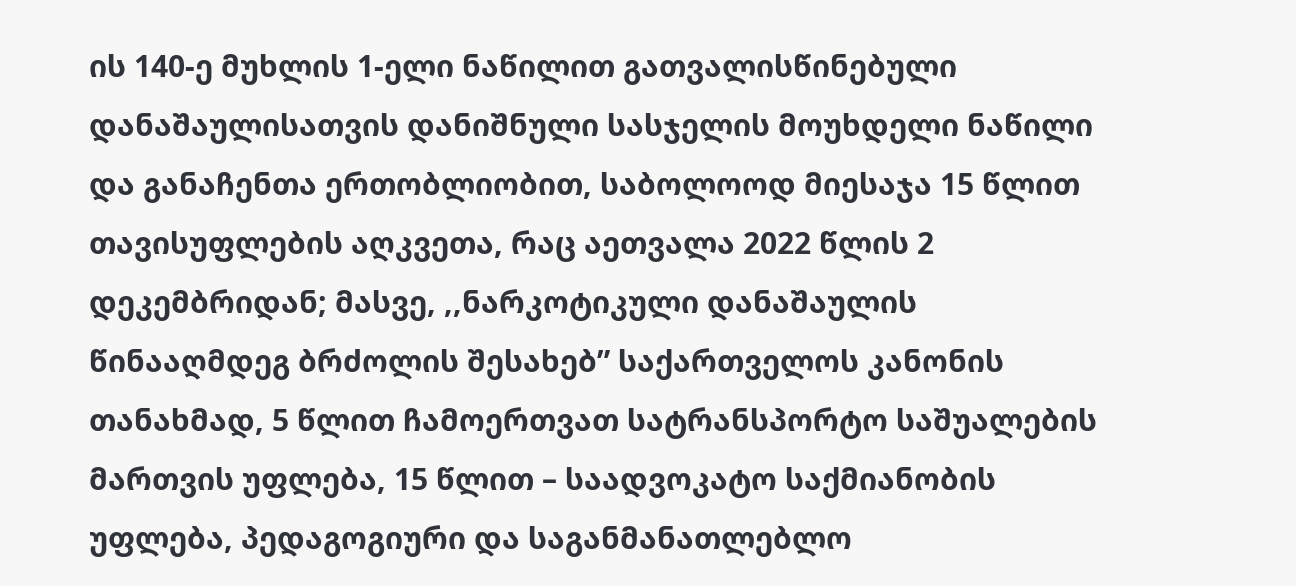ის 140-ე მუხლის 1-ელი ნაწილით გათვალისწინებული დანაშაულისათვის დანიშნული სასჯელის მოუხდელი ნაწილი და განაჩენთა ერთობლიობით, საბოლოოდ მიესაჯა 15 წლით თავისუფლების აღკვეთა, რაც აეთვალა 2022 წლის 2 დეკემბრიდან; მასვე, ,,ნარკოტიკული დანაშაულის წინააღმდეგ ბრძოლის შესახებ” საქართველოს კანონის თანახმად, 5 წლით ჩამოერთვათ სატრანსპორტო საშუალების მართვის უფლება, 15 წლით – საადვოკატო საქმიანობის უფლება, პედაგოგიური და საგანმანათლებლო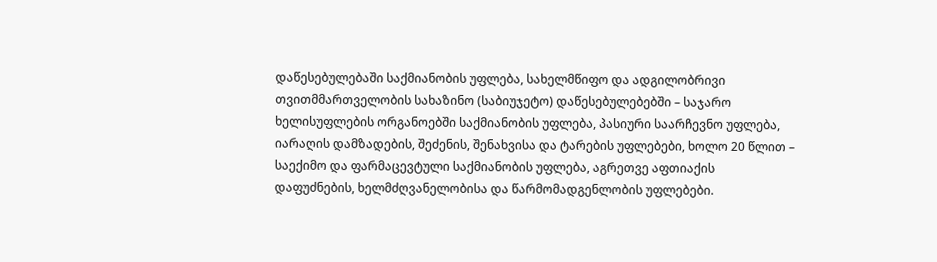დაწესებულებაში საქმიანობის უფლება, სახელმწიფო და ადგილობრივი თვითმმართველობის სახაზინო (საბიუჯეტო) დაწესებულებებში – საჯარო ხელისუფლების ორგანოებში საქმიანობის უფლება, პასიური საარჩევნო უფლება, იარაღის დამზადების, შეძენის, შენახვისა და ტარების უფლებები, ხოლო 20 წლით – საექიმო და ფარმაცევტული საქმიანობის უფლება, აგრეთვე აფთიაქის დაფუძნების, ხელმძღვანელობისა და წარმომადგენლობის უფლებები.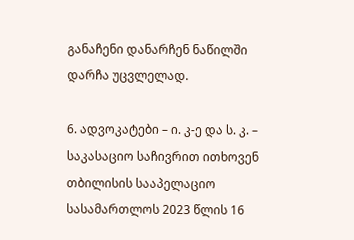განაჩენი დანარჩენ ნაწილში დარჩა უცვლელად.

6. ადვოკატები – ი. კ-ე და ს. კ. – საკასაციო საჩივრით ითხოვენ თბილისის სააპელაციო სასამართლოს 2023 წლის 16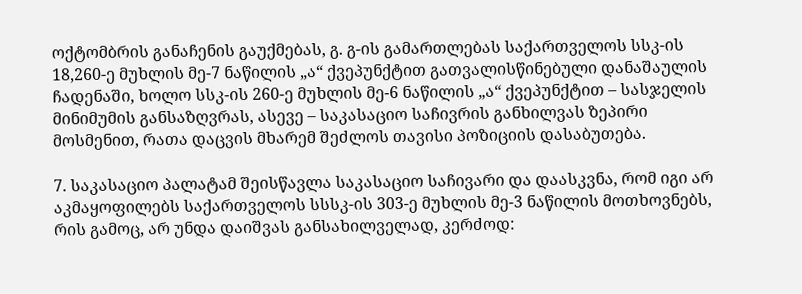ოქტომბრის განაჩენის გაუქმებას, გ. გ-ის გამართლებას საქართველოს სსკ-ის 18,260-ე მუხლის მე-7 ნაწილის „ა“ ქვეპუნქტით გათვალისწინებული დანაშაულის ჩადენაში, ხოლო სსკ-ის 260-ე მუხლის მე-6 ნაწილის „ა“ ქვეპუნქტით – სასჯელის მინიმუმის განსაზღვრას, ასევე – საკასაციო საჩივრის განხილვას ზეპირი მოსმენით, რათა დაცვის მხარემ შეძლოს თავისი პოზიციის დასაბუთება.

7. საკასაციო პალატამ შეისწავლა საკასაციო საჩივარი და დაასკვნა, რომ იგი არ აკმაყოფილებს საქართველოს სსსკ-ის 303-ე მუხლის მე-3 ნაწილის მოთხოვნებს, რის გამოც, არ უნდა დაიშვას განსახილველად, კერძოდ: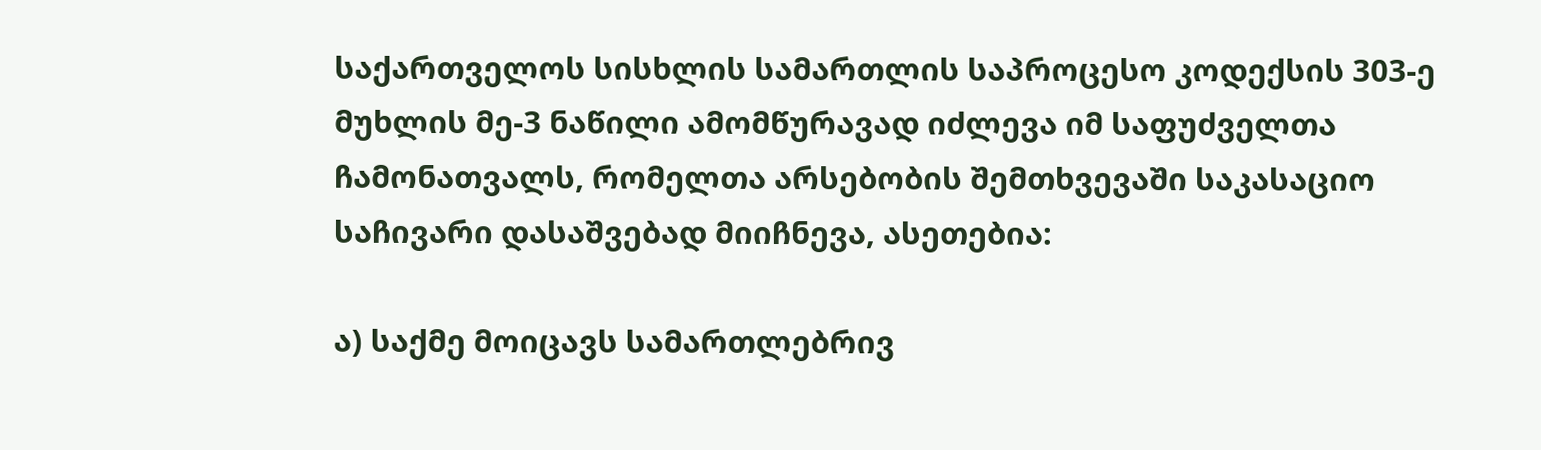საქართველოს სისხლის სამართლის საპროცესო კოდექსის 303-ე მუხლის მე-3 ნაწილი ამომწურავად იძლევა იმ საფუძველთა ჩამონათვალს, რომელთა არსებობის შემთხვევაში საკასაციო საჩივარი დასაშვებად მიიჩნევა, ასეთებია:

ა) საქმე მოიცავს სამართლებრივ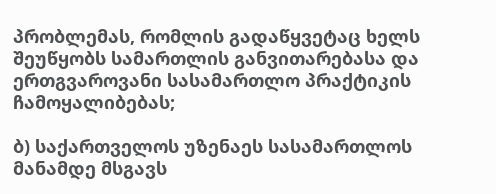პრობლემას, რომლის გადაწყვეტაც ხელს შეუწყობს სამართლის განვითარებასა და ერთგვაროვანი სასამართლო პრაქტიკის ჩამოყალიბებას;

ბ) საქართველოს უზენაეს სასამართლოს მანამდე მსგავს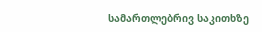სამართლებრივ საკითხზე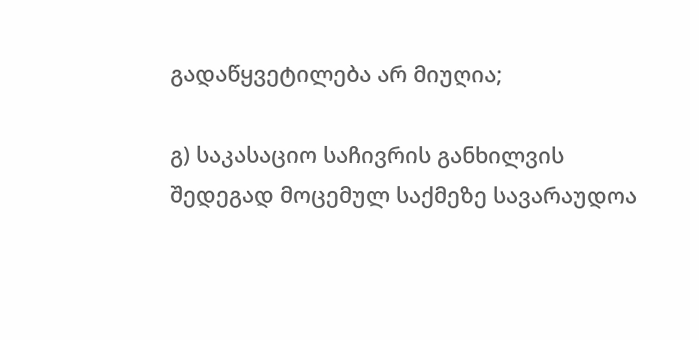გადაწყვეტილება არ მიუღია;

გ) საკასაციო საჩივრის განხილვის შედეგად მოცემულ საქმეზე სავარაუდოა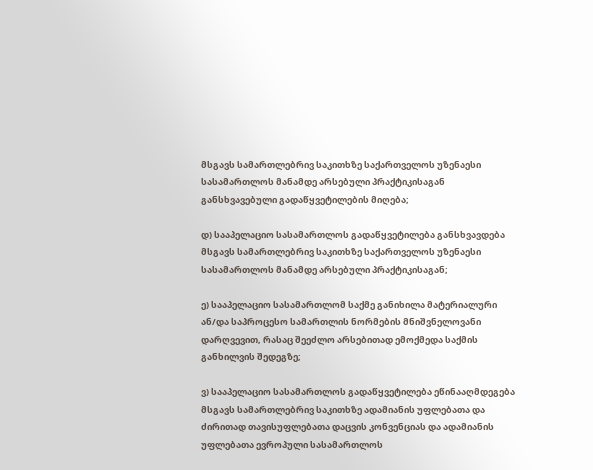მსგავს სამართლებრივ საკითხზე საქართველოს უზენაესი სასამართლოს მანამდე არსებული პრაქტიკისაგან განსხვავებული გადაწყვეტილების მიღება;

დ) სააპელაციო სასამართლოს გადაწყვეტილება განსხვავდება მსგავს სამართლებრივ საკითხზე საქართველოს უზენაესი სასამართლოს მანამდე არსებული პრაქტიკისაგან;

ე) სააპელაციო სასამართლომ საქმე განიხილა მატერიალური ან/და საპროცესო სამართლის ნორმების მნიშვნელოვანი დარღვევით, რასაც შეეძლო არსებითად ემოქმედა საქმის განხილვის შედეგზე;

ვ) სააპელაციო სასამართლოს გადაწყვეტილება ეწინააღმდეგება მსგავს სამართლებრივ საკითხზე ადამიანის უფლებათა და ძირითად თავისუფლებათა დაცვის კონვენციას და ადამიანის უფლებათა ევროპული სასამართლოს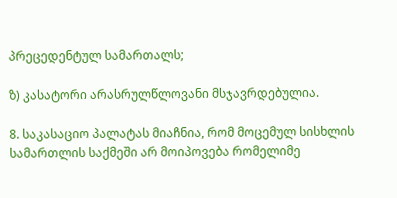პრეცედენტულ სამართალს;

ზ) კასატორი არასრულწლოვანი მსჯავრდებულია.

8. საკასაციო პალატას მიაჩნია, რომ მოცემულ სისხლის სამართლის საქმეში არ მოიპოვება რომელიმე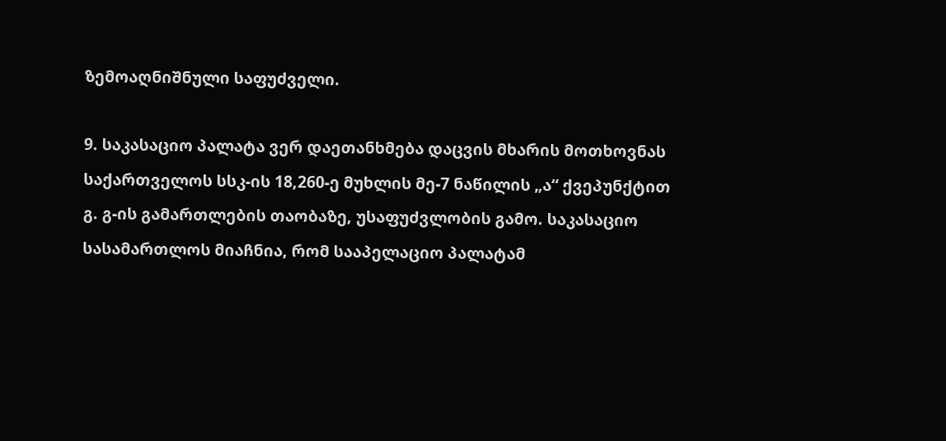ზემოაღნიშნული საფუძველი.

9. საკასაციო პალატა ვერ დაეთანხმება დაცვის მხარის მოთხოვნას საქართველოს სსკ-ის 18,260-ე მუხლის მე-7 ნაწილის „ა“ ქვეპუნქტით გ. გ-ის გამართლების თაობაზე, უსაფუძვლობის გამო. საკასაციო სასამართლოს მიაჩნია, რომ სააპელაციო პალატამ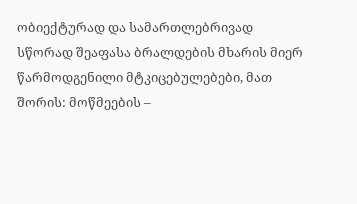ობიექტურად და სამართლებრივად სწორად შეაფასა ბრალდების მხარის მიერ წარმოდგენილი მტკიცებულებები, მათ შორის: მოწმეების –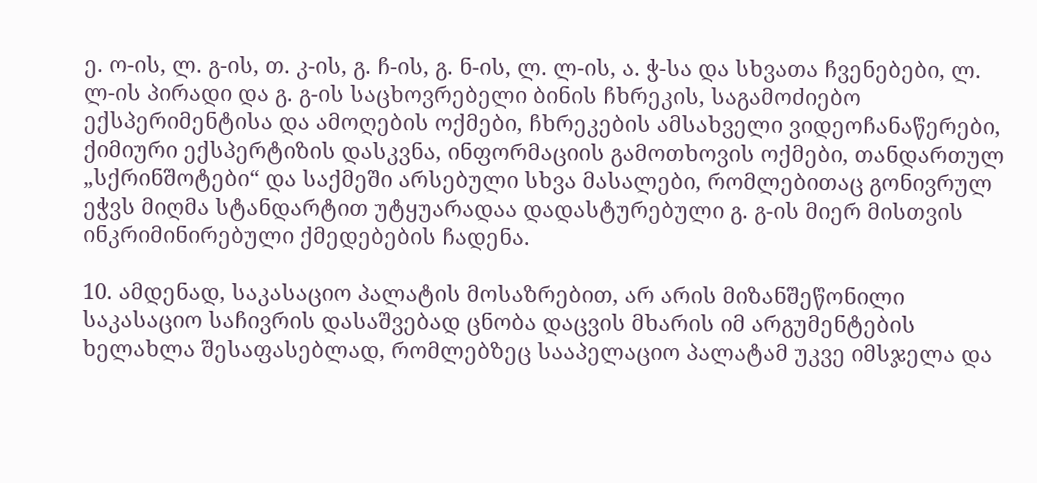ე. ო-ის, ლ. გ-ის, თ. კ-ის, გ. ჩ-ის, გ. ნ-ის, ლ. ლ-ის, ა. ჭ-სა და სხვათა ჩვენებები, ლ. ლ-ის პირადი და გ. გ-ის საცხოვრებელი ბინის ჩხრეკის, საგამოძიებო ექსპერიმენტისა და ამოღების ოქმები, ჩხრეკების ამსახველი ვიდეოჩანაწერები, ქიმიური ექსპერტიზის დასკვნა, ინფორმაციის გამოთხოვის ოქმები, თანდართულ „სქრინშოტები“ და საქმეში არსებული სხვა მასალები, რომლებითაც გონივრულ ეჭვს მიღმა სტანდარტით უტყუარადაა დადასტურებული გ. გ-ის მიერ მისთვის ინკრიმინირებული ქმედებების ჩადენა.

10. ამდენად, საკასაციო პალატის მოსაზრებით, არ არის მიზანშეწონილი საკასაციო საჩივრის დასაშვებად ცნობა დაცვის მხარის იმ არგუმენტების ხელახლა შესაფასებლად, რომლებზეც სააპელაციო პალატამ უკვე იმსჯელა და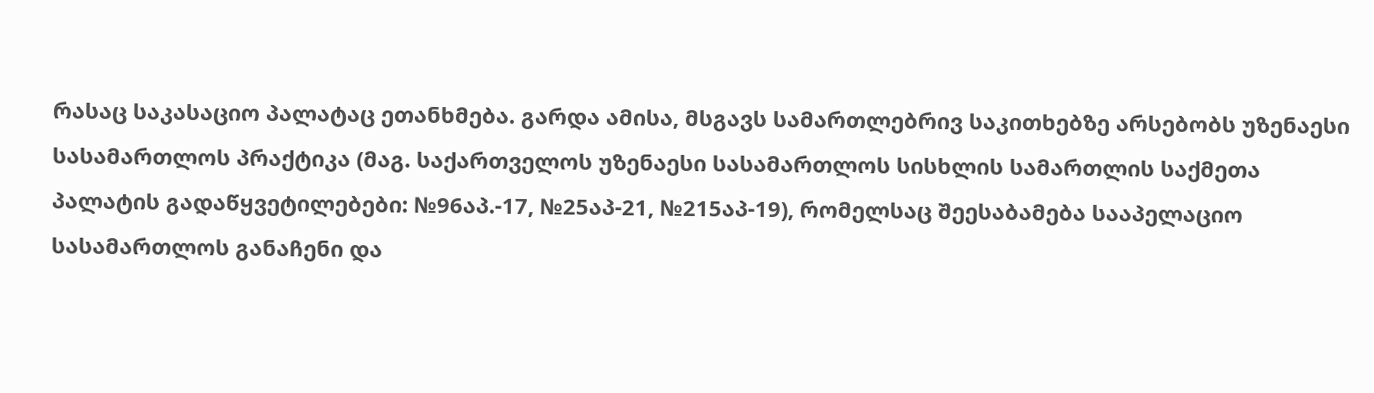რასაც საკასაციო პალატაც ეთანხმება. გარდა ამისა, მსგავს სამართლებრივ საკითხებზე არსებობს უზენაესი სასამართლოს პრაქტიკა (მაგ. საქართველოს უზენაესი სასამართლოს სისხლის სამართლის საქმეთა პალატის გადაწყვეტილებები: №96აპ.-17, №25აპ-21, №215აპ-19), რომელსაც შეესაბამება სააპელაციო სასამართლოს განაჩენი და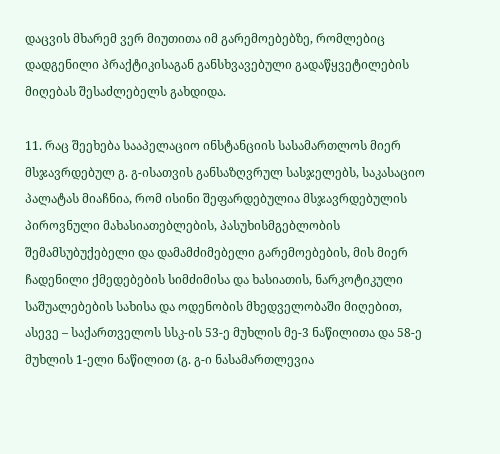დაცვის მხარემ ვერ მიუთითა იმ გარემოებებზე, რომლებიც დადგენილი პრაქტიკისაგან განსხვავებული გადაწყვეტილების მიღებას შესაძლებელს გახდიდა.

11. რაც შეეხება სააპელაციო ინსტანციის სასამართლოს მიერ მსჯავრდებულ გ. გ-ისათვის განსაზღვრულ სასჯელებს, საკასაციო პალატას მიაჩნია, რომ ისინი შეფარდებულია მსჯავრდებულის პიროვნული მახასიათებლების, პასუხისმგებლობის შემამსუბუქებელი და დამამძიმებელი გარემოებების, მის მიერ ჩადენილი ქმედებების სიმძიმისა და ხასიათის, ნარკოტიკული საშუალებების სახისა და ოდენობის მხედველობაში მიღებით, ასევე – საქართველოს სსკ-ის 53-ე მუხლის მე-3 ნაწილითა და 58-ე მუხლის 1-ელი ნაწილით (გ. გ-ი ნასამართლევია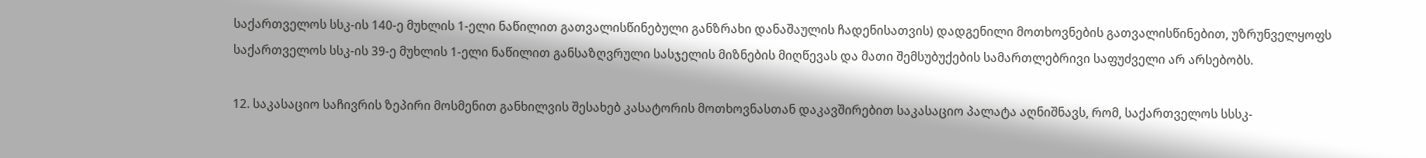საქართველოს სსკ-ის 140-ე მუხლის 1-ელი ნაწილით გათვალისწინებული განზრახი დანაშაულის ჩადენისათვის) დადგენილი მოთხოვნების გათვალისწინებით, უზრუნველყოფს საქართველოს სსკ-ის 39-ე მუხლის 1-ელი ნაწილით განსაზღვრული სასჯელის მიზნების მიღწევას და მათი შემსუბუქების სამართლებრივი საფუძველი არ არსებობს.

12. საკასაციო საჩივრის ზეპირი მოსმენით განხილვის შესახებ კასატორის მოთხოვნასთან დაკავშირებით საკასაციო პალატა აღნიშნავს, რომ, საქართველოს სსსკ-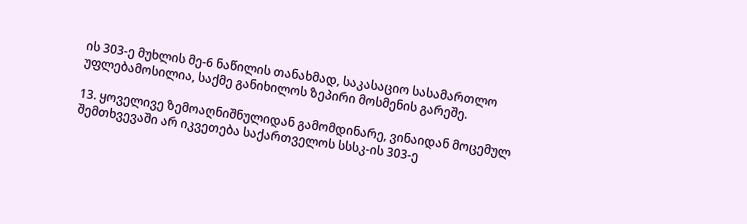ის 303-ე მუხლის მე-6 ნაწილის თანახმად, საკასაციო სასამართლო უფლებამოსილია, საქმე განიხილოს ზეპირი მოსმენის გარეშე.

13. ყოველივე ზემოაღნიშნულიდან გამომდინარე, ვინაიდან მოცემულ შემთხვევაში არ იკვეთება საქართველოს სსსკ-ის 303-ე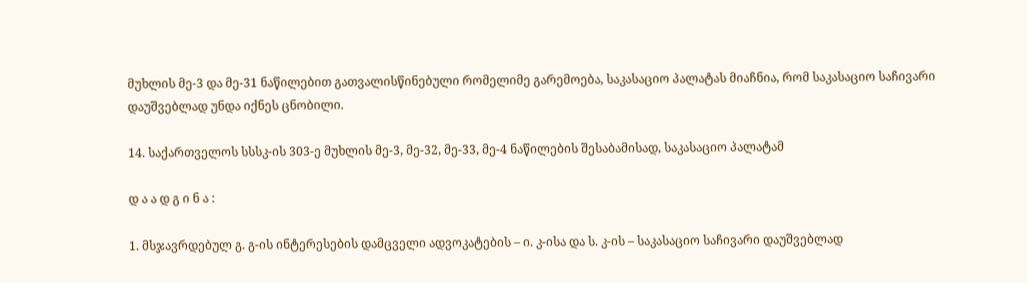მუხლის მე-3 და მე-31 ნაწილებით გათვალისწინებული რომელიმე გარემოება, საკასაციო პალატას მიაჩნია, რომ საკასაციო საჩივარი დაუშვებლად უნდა იქნეს ცნობილი.

14. საქართველოს სსსკ-ის 303-ე მუხლის მე-3, მე-32, მე-33, მე-4 ნაწილების შესაბამისად, საკასაციო პალატამ

დ ა ა დ გ ი ნ ა :

1. მსჯავრდებულ გ. გ-ის ინტერესების დამცველი ადვოკატების – ი. კ-ისა და ს. კ-ის – საკასაციო საჩივარი დაუშვებლად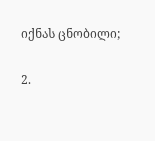იქნას ცნობილი;

2.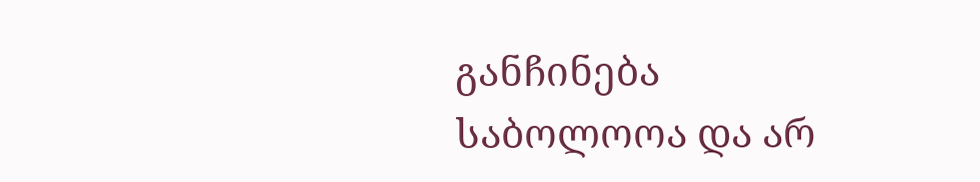განჩინება საბოლოოა და არ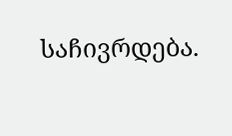საჩივრდება.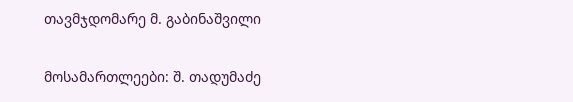თავმჯდომარე მ. გაბინაშვილი

მოსამართლეები: შ. თადუმაძე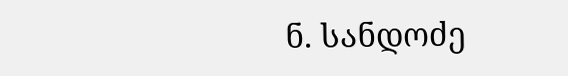ნ. სანდოძე